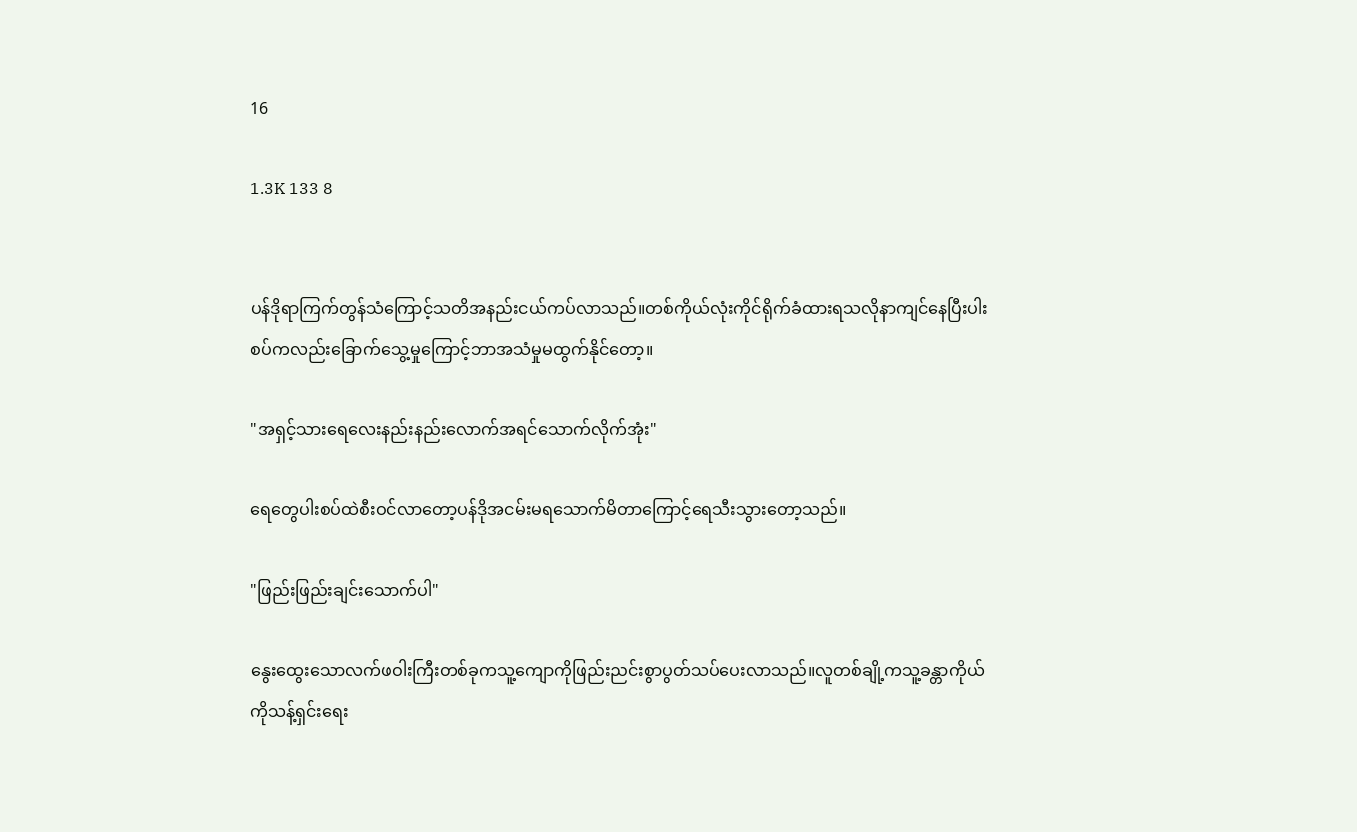16

1.3K 133 8


ပန်ဒိုရာကြက်တွန်သံကြောင့်သတိအနည်းငယ်ကပ်လာသည်။တစ်ကိုယ်လုံးကိုင်ရိုက်ခံထားရသလိုနာကျင်နေပြီးပါးစပ်ကလည်းခြောက်သွေ့မှုကြောင့်ဘာအသံမှုမထွက်နိုင်တော့။

"အရှင့်သားရေလေးနည်းနည်းလောက်အရင်သောက်လိုက်အုံး"

ရေတွေပါးစပ်ထဲစီးဝင်လာတော့ပန်ဒိုအငမ်းမရသောက်မိတာကြောင့်ရေသီးသွားတော့သည်။

"ဖြည်းဖြည်းချင်းသောက်ပါ"

နွေးထွေးသောလက်ဖဝါးကြီးတစ်ခုကသူ့ကျောကိုဖြည်းညင်းစွာပွတ်သပ်ပေးလာသည်။လူတစ်ချို့ကသူ့ခန္တာကိုယ်ကိုသန့်ရှင်းရေး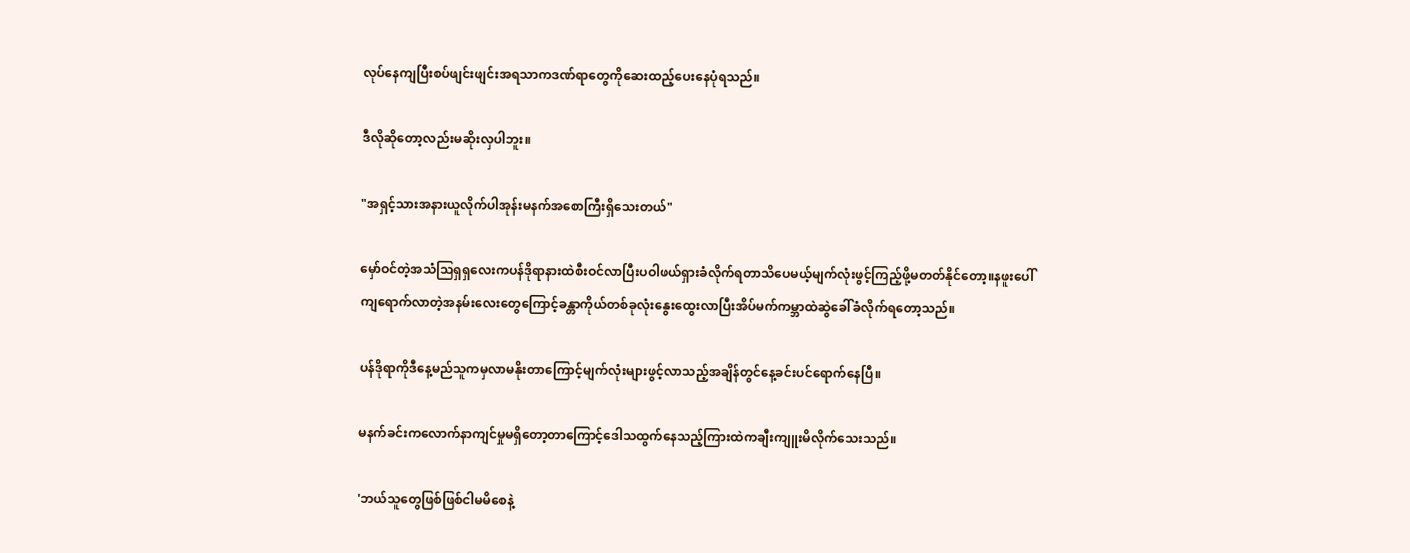လုပ်နေကျပြီးစပ်ဖျင်းဖျင်းအရသာကဒဏ်ရာတွေကိုဆေးထည့်ပေးနေပုံရသည်။

ဒီလိုဆိုတော့လည်းမဆိုးလှပါဘူး။

"အရှင့်သားအနားယူလိုက်ပါအုန်းမနက်အစောကြီးရှိသေးတယ်"

မှော်ဝင်တဲ့အသံသြရှရှလေးကပန်ဒိုရာနားထဲစီးဝင်လာပြီးပဝါဖယ်ရှားခံလိုက်ရတာသိပေမယ့်မျက်လုံးဖွင့်ကြည့်ဖို့မတတ်နိုင်တော့။နဖူးပေါ်ကျရောက်လာတဲ့အနမ်းလေးတွေကြောင့်ခန္တာကိုယ်တစ်ခုလုံးနွေးထွေးလာပြီးအိပ်မက်ကမ္ဘာထဲဆွဲခေါ်ခံလိုက်ရတော့သည်။

ပန်ဒိုရာကိုဒီနေ့မည်သူကမှလာမနိုးတာကြောင့်မျက်လုံးများဖွင့်လာသည့်အချိန်တွင်နေ့ခင်းပင်ရောက်နေပြီ။

မနက်ခင်းကလောက်နာကျင်မှုမရှိတော့တာကြောင့်ဒေါသထွက်နေသည့်ကြားထဲကချီးကျူးမိလိုက်သေးသည်။

'ဘယ်သူတွေဖြစ်ဖြစ်ငါမမိစေနဲ့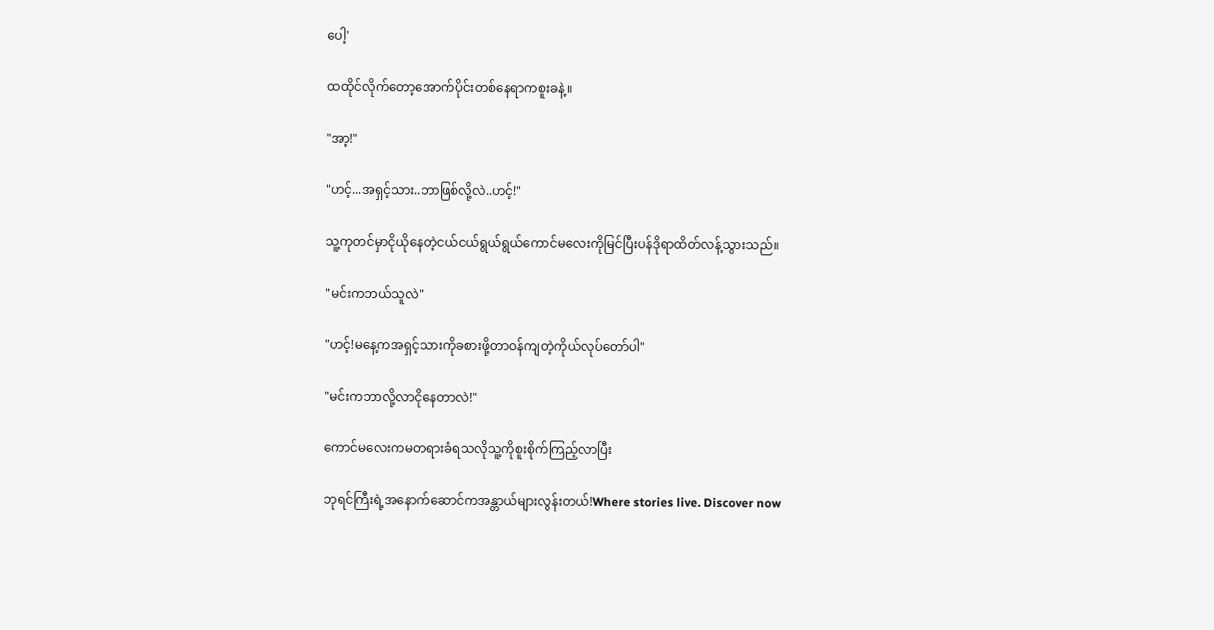ပေါ့'

ထထိုင်လိုက်တော့အောက်ပိုင်းတစ်နေရာကစူးခနဲ့။

"အာ့!"

"ဟင့်...အရှင့်သား..ဘာဖြစ်လို့လဲ..ဟင့်!"

သူ့ကုတင်မှာငိုယိုနေတဲ့ငယ်ငယ်ရွယ်ရွယ်ကောင်မလေးကိုမြင်ပြီးပန်ဒိုရာထိတ်လန့်သွားသည်။

"မင်းကဘယ်သူလဲ"

"ဟင့်!မနေ့ကအရှင့်သားကိုခစားဖို့တာဝန်ကျတဲ့ကိုယ်လုပ်တော်ပါ"

"မင်းကဘာလို့လာငိုနေတာလဲ!"

ကောင်မလေးကမတရားခံရသလိုသူ့ကိုစူးစိုက်ကြည့်လာပြီး

ဘုရင်ကြီးရဲ့အနောက်ဆောင်ကအန္တာယ်များလွန်းတယ်!Where stories live. Discover now